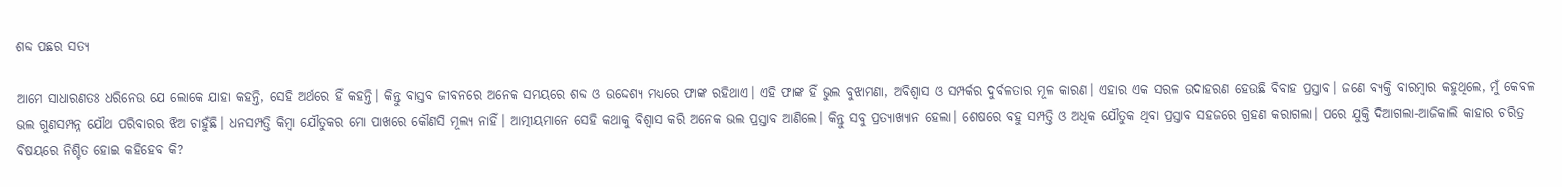ଶବ୍ଦ ପଛର ସତ୍ୟ

ଆମେ ସାଧାରଣତଃ ଧରିନେଉ ଯେ ଲୋକେ ଯାହା କହନ୍ତି, ସେହି ଅର୍ଥରେ ହିଁ କହନ୍ତି। କିନ୍ତୁ ବାସ୍ତବ ଜୀବନରେ ଅନେକ ସମୟରେ ଶବ୍ଦ ଓ ଉଦ୍ଦେଶ୍ୟ ମଧ୍ୟରେ ଫାଙ୍କ ରହିଥାଏ। ଏହି ଫାଙ୍କ ହିଁ ଭୁଲ ବୁଝାମଣା, ଅବିଶ୍ୱାସ ଓ ସମ୍ପର୍କର ଦୁର୍ବଳତାର ମୂଳ କାରଣ। ଏହାର ଏକ ସରଳ ଉଦାହରଣ ହେଉଛି ବିବାହ ପ୍ରସ୍ତାବ। ଜଣେ ବ୍ୟକ୍ତି ବାରମ୍ବାର କହୁଥିଲେ, ମୁଁ କେବଳ ଭଲ ଗୁଣସମ୍ପନ୍ନ ଯୌଥ ପରିବାରର ଝିଅ ଚାହୁଁଛି। ଧନସମ୍ପତ୍ତି କିମ୍ବା ଯୌତୁକର ମୋ ପାଖରେ କୌଣସି ମୂଲ୍ୟ ନାହିଁ। ଆତ୍ମୀୟମାନେ ସେହି କଥାକୁ ବିଶ୍ୱାସ କରି ଅନେକ ଭଲ ପ୍ରସ୍ତାବ ଆଣିଲେ। କିନ୍ତୁ ସବୁ ପ୍ରତ୍ୟାଖ୍ୟାନ ହେଲା। ଶେଷରେ ବହୁ ସମ୍ପତ୍ତି ଓ ଅଧିକ ଯୌତୁକ ଥିବା ପ୍ରସ୍ତାବ ସହଜରେ ଗ୍ରହଣ କରାଗଲା। ପରେ ଯୁକ୍ତି ଦିଆଗଲା-ଆଜିକାଲି କାହାର ଚରିତ୍ର ବିଷୟରେ ନିଶ୍ଚିତ ହୋଇ କହିହେବ କି?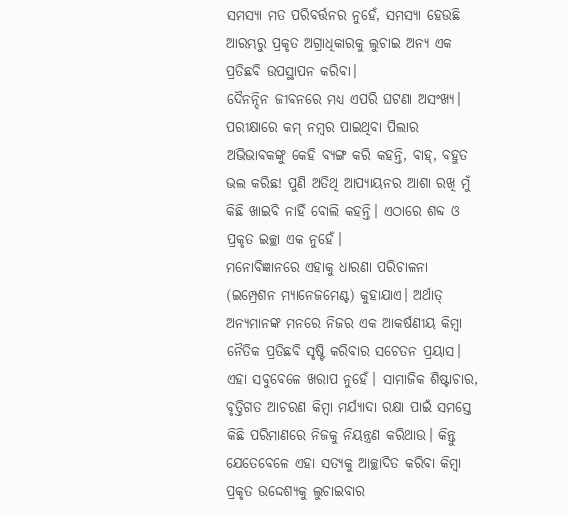ସମସ୍ୟା ମତ ପରିବର୍ତ୍ତନର ନୁହେଁ, ସମସ୍ୟା ହେଉଛି ଆରମ୍ଭରୁ ପ୍ରକୃତ ଅଗ୍ରାଧିକାରକୁ ଲୁଚାଇ ଅନ୍ୟ ଏକ ପ୍ରତିଛବି ଉପସ୍ଥାପନ କରିବା।
ଦୈନନ୍ଦିନ ଜୀବନରେ ମଧ୍ୟ ଏପରି ଘଟଣା ଅସଂଖ୍ୟ। ପରୀକ୍ଷାରେ କମ୍‌ ନମ୍ବର ପାଇଥିବା ପିଲାର ଅଭିଭାବକଙ୍କୁ କେହି ବ୍ୟଙ୍ଗ କରି କହନ୍ତି, ବାହ୍‌, ବହୁତ ଭଲ କରିଛ! ପୁଣି ଅତିଥି ଆପ୍ୟାୟନର ଆଶା ରଖି ମୁଁ କିଛି ଖାଇବି ନାହିଁ ବୋଲି କହନ୍ତି। ଏଠାରେ ଶବ୍ଦ ଓ ପ୍ରକୃତ ଇଚ୍ଛା ଏକ ନୁହେଁ।
ମନୋବିଜ୍ଞାନରେ ଏହାକୁ ଧାରଣା ପରିଚାଳନା (ଇମ୍ପ୍ରେଶନ ମ୍ୟାନେଜମେଣ୍ଟ) କୁହାଯାଏ। ଅର୍ଥାତ୍‌ ଅନ୍ୟମାନଙ୍କ ମନରେ ନିଜର ଏକ ଆକର୍ଷଣୀୟ କିମ୍ବା ନୈତିକ ପ୍ରତିଛବି ସୃଷ୍ଟି କରିବାର ସଚେତନ ପ୍ରୟାସ। ଏହା ସବୁବେଳେ ଖରାପ ନୁହେଁ। ସାମାଜିକ ଶିଷ୍ଟାଚାର, ବୃତ୍ତିଗତ ଆଚରଣ କିମ୍ବା ମର୍ଯ୍ୟାଦା ରକ୍ଷା ପାଇଁ ସମସ୍ତେ କିଛି ପରିମାଣରେ ନିଜକୁ ନିୟନ୍ତ୍ରଣ କରିଥାଉ। କିନ୍ତୁ ଯେତେବେଳେ ଏହା ସତ୍ୟକୁ ଆଚ୍ଛାଦିତ କରିବା କିମ୍ବା ପ୍ରକୃତ ଉଦ୍ଦେଶ୍ୟକୁ ଲୁଚାଇବାର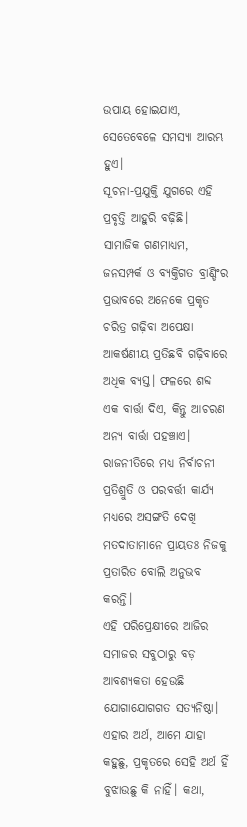ଉପାୟ ହୋଇଯାଏ, ସେତେବେଳେ ସମସ୍ୟା ଆରମ୍ଭ ହୁଏ।
ସୂଚନା-ପ୍ରଯୁକ୍ତି ଯୁଗରେ ଏହି ପ୍ରବୃତ୍ତି ଆହୁରି ବଢ଼ିଛି। ସାମାଜିକ ଗଣମାଧ୍ୟମ, ଜନସମ୍ପର୍କ ଓ ବ୍ୟକ୍ତିଗତ ବ୍ରାଣ୍ଡିଂର ପ୍ରଭାବରେ ଅନେକେ ପ୍ରକୃତ ଚରିତ୍ର ଗଢ଼ିବା ଅପେକ୍ଷା ଆକର୍ଷଣୀୟ ପ୍ରତିଛବି ଗଢ଼ିବାରେ ଅଧିକ ବ୍ୟସ୍ତ। ଫଳରେ ଶବ୍ଦ ଏକ ବାର୍ତ୍ତା ଦିଏ, କିନ୍ତୁ ଆଚରଣ ଅନ୍ୟ ବାର୍ତ୍ତା ପହଞ୍ଚାଏ। ରାଜନୀତିରେ ମଧ୍ୟ ନିର୍ବାଚନୀ ପ୍ରତିଶ୍ରୁତି ଓ ପରବର୍ତ୍ତୀ କାର୍ଯ୍ୟ ମଧ୍ୟରେ ଅସଙ୍ଗତି ଦେଖି ମତଦାତାମାନେ ପ୍ରାୟତଃ ନିଜକୁ ପ୍ରତାରିତ ବୋଲି ଅନୁଭବ କରନ୍ତି।
ଏହି ପରିପ୍ରେକ୍ଷୀରେ ଆଜିର ସମାଜର ସବୁଠାରୁ ବଡ଼ ଆବଶ୍ୟକତା ହେଉଛି ଯୋଗାଯୋଗଗତ ସତ୍ୟନିଷ୍ଠା। ଏହାର ଅର୍ଥ, ଆମେ ଯାହା କହୁଛୁ, ପ୍ରକୃତରେ ସେହି ଅର୍ଥ ହିଁ ବୁଝାଉଛୁ କି ନାହିଁ। କଥା,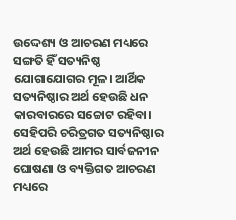ଉଦ୍ଦେଶ୍ୟ ଓ ଆଚରଣ ମଧ୍ୟରେ ସଙ୍ଗତି ହିଁ ସତ୍ୟନିଷ୍ଠ ଯୋଗାଯୋଗର ମୂଳ। ଆର୍ଥିକ ସତ୍ୟନିଷ୍ଠାର ଅର୍ଥ ହେଉଛି ଧନ କାରବାରରେ ସଚ୍ଚୋଟ ରହିବା। ସେହିପରି ଚରିତ୍ରଗତ ସତ୍ୟନିଷ୍ଠାର ଅର୍ଥ ହେଉଛି ଆମର ସାର୍ବଜନୀନ ଘୋଷଣା ଓ ବ୍ୟକ୍ତିଗତ ଆଚରଣ ମଧ୍ୟରେ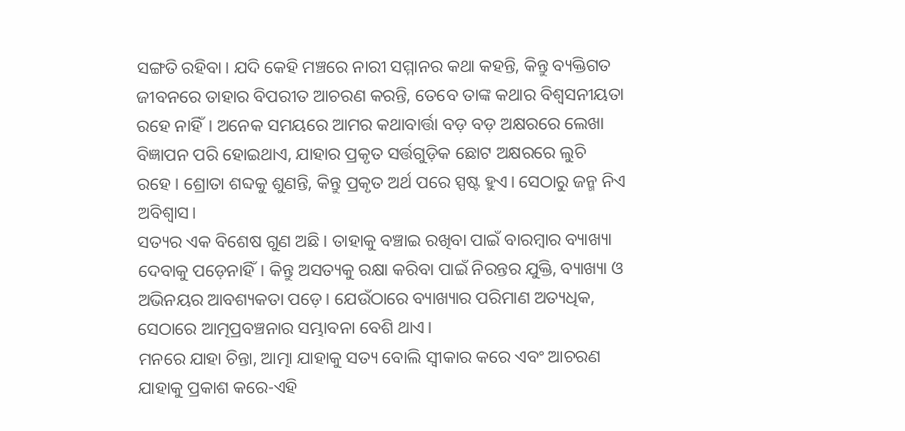ସଙ୍ଗତି ରହିବା। ଯଦି କେହି ମଞ୍ଚରେ ନାରୀ ସମ୍ମାନର କଥା କହନ୍ତି, କିନ୍ତୁ ବ୍ୟକ୍ତିଗତ ଜୀବନରେ ତାହାର ବିପରୀତ ଆଚରଣ କରନ୍ତି, ତେବେ ତାଙ୍କ କଥାର ବିଶ୍ୱସନୀୟତା ରହେ ନାହିଁ। ଅନେକ ସମୟରେ ଆମର କଥାବାର୍ତ୍ତା ବଡ଼ ବଡ଼ ଅକ୍ଷରରେ ଲେଖା ବିଜ୍ଞାପନ ପରି ହୋଇଥାଏ, ଯାହାର ପ୍ରକୃତ ସର୍ତ୍ତଗୁଡ଼ିକ ଛୋଟ ଅକ୍ଷରରେ ଲୁଚି ରହେ। ଶ୍ରୋତା ଶବ୍ଦକୁ ଶୁଣନ୍ତି, କିନ୍ତୁ ପ୍ରକୃତ ଅର୍ଥ ପରେ ସ୍ପଷ୍ଟ ହୁଏ। ସେଠାରୁ ଜନ୍ମ ନିଏ ଅବିଶ୍ୱାସ।
ସତ୍ୟର ଏକ ବିଶେଷ ଗୁଣ ଅଛି। ତାହାକୁ ବଞ୍ଚାଇ ରଖିବା ପାଇଁ ବାରମ୍ବାର ବ୍ୟାଖ୍ୟା ଦେବାକୁ ପଡ଼େନାହିଁ। କିନ୍ତୁ ଅସତ୍ୟକୁ ରକ୍ଷା କରିବା ପାଇଁ ନିରନ୍ତର ଯୁକ୍ତି, ବ୍ୟାଖ୍ୟା ଓ ଅଭିନୟର ଆବଶ୍ୟକତା ପଡ଼େ। ଯେଉଁଠାରେ ବ୍ୟାଖ୍ୟାର ପରିମାଣ ଅତ୍ୟଧିକ, ସେଠାରେ ଆତ୍ମପ୍ରବଞ୍ଚନାର ସମ୍ଭାବନା ବେଶି ଥାଏ।
ମନରେ ଯାହା ଚିନ୍ତା, ଆତ୍ମା ଯାହାକୁ ସତ୍ୟ ବୋଲି ସ୍ବୀକାର କରେ ଏବଂ ଆଚରଣ ଯାହାକୁ ପ୍ରକାଶ କରେ-ଏହି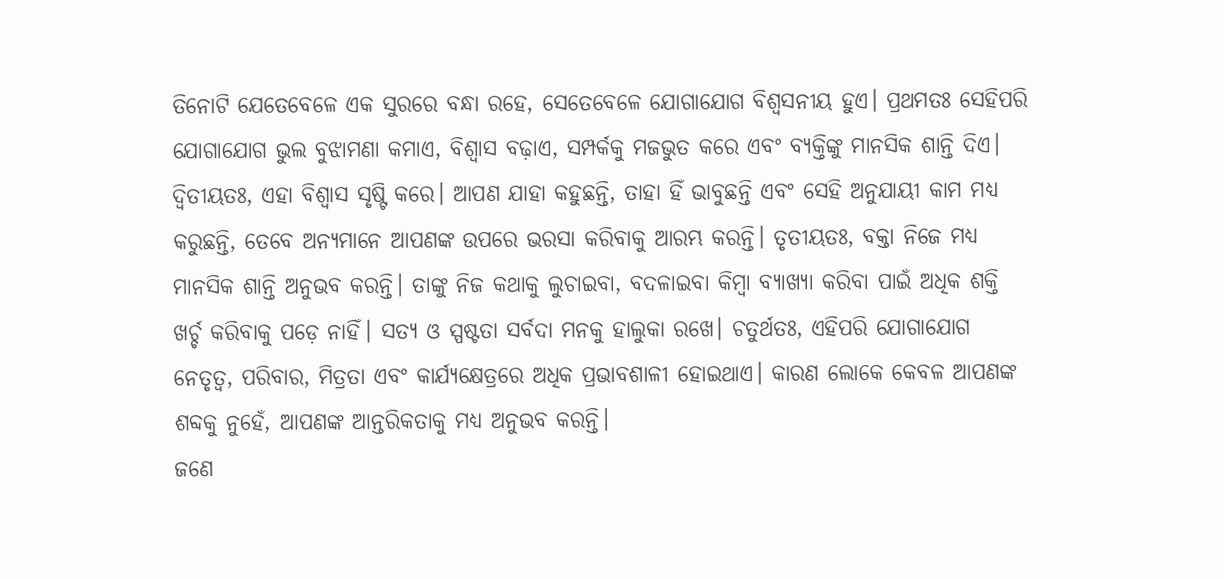ତିନୋଟି ଯେତେବେଳେ ଏକ ସୁରରେ ବନ୍ଧା ରହେ, ସେତେବେଳେ ଯୋଗାଯୋଗ ବିଶ୍ୱସନୀୟ ହୁଏ। ପ୍ରଥମତଃ ସେହିପରି ଯୋଗାଯୋଗ ଭୁଲ ବୁଝାମଣା କମାଏ, ବିଶ୍ୱାସ ବଢ଼ାଏ, ସମ୍ପର୍କକୁ ମଜଭୁତ କରେ ଏବଂ ବ୍ୟକ୍ତିଙ୍କୁ ମାନସିକ ଶାନ୍ତି ଦିଏ। ଦ୍ୱିତୀୟତଃ, ଏହା ବିଶ୍ୱାସ ସୃଷ୍ଟି କରେ। ଆପଣ ଯାହା କହୁଛନ୍ତି, ତାହା ହିଁ ଭାବୁଛନ୍ତି ଏବଂ ସେହି ଅନୁଯାୟୀ କାମ ମଧ୍ୟ କରୁଛନ୍ତି, ତେବେ ଅନ୍ୟମାନେ ଆପଣଙ୍କ ଉପରେ ଭରସା କରିବାକୁ ଆରମ୍ଭ କରନ୍ତି। ତୃତୀୟତଃ, ବକ୍ତା ନିଜେ ମଧ୍ୟ ମାନସିକ ଶାନ୍ତି ଅନୁଭବ କରନ୍ତି। ତାଙ୍କୁ ନିଜ କଥାକୁ ଲୁଚାଇବା, ବଦଳାଇବା କିମ୍ବା ବ୍ୟାଖ୍ୟା କରିବା ପାଇଁ ଅଧିକ ଶକ୍ତି ଖର୍ଚ୍ଚ କରିବାକୁ ପଡ଼େ ନାହିଁ। ସତ୍ୟ ଓ ସ୍ପଷ୍ଟତା ସର୍ବଦା ମନକୁ ହାଲୁକା ରଖେ। ଚତୁର୍ଥତଃ, ଏହିପରି ଯୋଗାଯୋଗ ନେତୃତ୍ୱ, ପରିବାର, ମିତ୍ରତା ଏବଂ କାର୍ଯ୍ୟକ୍ଷେତ୍ରରେ ଅଧିକ ପ୍ରଭାବଶାଳୀ ହୋଇଥାଏ। କାରଣ ଲୋକେ କେବଳ ଆପଣଙ୍କ ଶବ୍ଦକୁ ନୁହେଁ, ଆପଣଙ୍କ ଆନ୍ତରିକତାକୁ ମଧ୍ୟ ଅନୁଭବ କରନ୍ତି।
ଜଣେ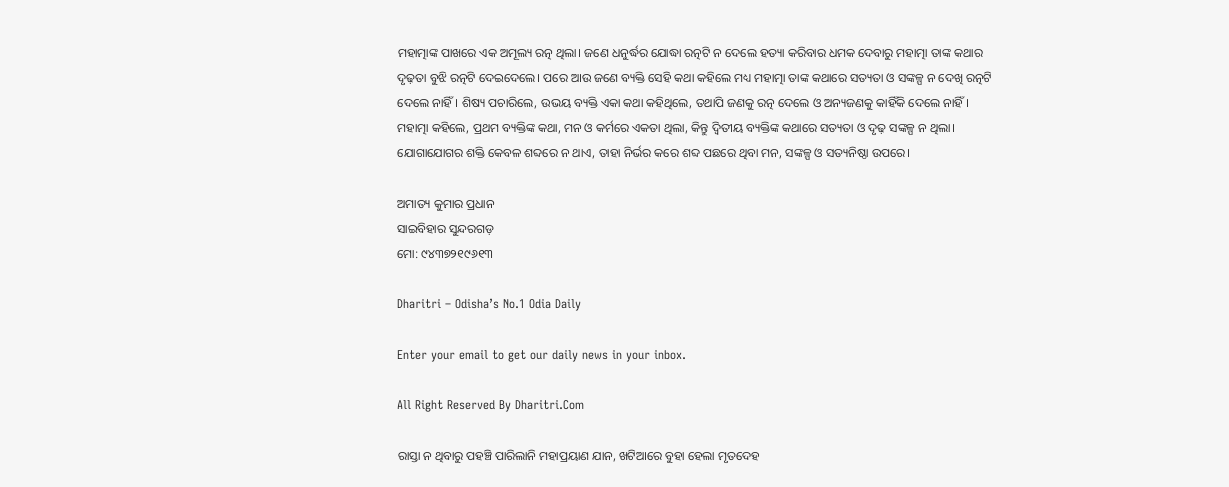ମହାତ୍ମାଙ୍କ ପାଖରେ ଏକ ଅମୂଲ୍ୟ ରତ୍ନ ଥିଲା। ଜଣେ ଧନୁର୍ଦ୍ଧର ଯୋଦ୍ଧା ରତ୍ନଟି ନ ଦେଲେ ହତ୍ୟା କରିବାର ଧମକ ଦେବାରୁ ମହାତ୍ମା ତାଙ୍କ କଥାର ଦୃଢ଼ତା ବୁଝି ରତ୍ନଟି ଦେଇଦେଲେ। ପରେ ଆଉ ଜଣେ ବ୍ୟକ୍ତି ସେହି କଥା କହିଲେ ମଧ୍ୟ ମହାତ୍ମା ତାଙ୍କ କଥାରେ ସତ୍ୟତା ଓ ସଙ୍କଳ୍ପ ନ ଦେଖି ରତ୍ନଟି ଦେଲେ ନାହିଁ। ଶିଷ୍ୟ ପଚାରିଲେ, ଉଭୟ ବ୍ୟକ୍ତି ଏକା କଥା କହିଥିଲେ, ତଥାପି ଜଣକୁ ରତ୍ନ ଦେଲେ ଓ ଅନ୍ୟଜଣକୁ କାହିଁକି ଦେଲେ ନାହିଁ। ମହାତ୍ମା କହିଲେ, ପ୍ରଥମ ବ୍ୟକ୍ତିଙ୍କ କଥା, ମନ ଓ କର୍ମରେ ଏକତା ଥିଲା, କିନ୍ତୁ ଦ୍ୱିତୀୟ ବ୍ୟକ୍ତିଙ୍କ କଥାରେ ସତ୍ୟତା ଓ ଦୃଢ଼ ସଙ୍କଳ୍ପ ନ ଥିଲା।
ଯୋଗାଯୋଗର ଶକ୍ତି କେବଳ ଶବ୍ଦରେ ନ ଥାଏ, ତାହା ନିର୍ଭର କରେ ଶବ୍ଦ ପଛରେ ଥିବା ମନ, ସଙ୍କଳ୍ପ ଓ ସତ୍ୟନିଷ୍ଠା ଉପରେ।

ଅମାତ୍ୟ କୁମାର ପ୍ରଧାନ
ସାଇବିହାର ସୁନ୍ଦରଗଡ଼
ମୋ: ୯୪୩୭୨୧୯୬୧୩

Dharitri – Odisha’s No.1 Odia Daily

Enter your email to get our daily news in your inbox.

All Right Reserved By Dharitri.Com

ରାସ୍ତା ନ ଥିବାରୁ ପହଞ୍ଚି ପାରିଲାନି ମହାପ୍ରୟାଣ ଯାନ, ଖଟିଆରେ ବୁହା ହେଲା ମୃତଦେହ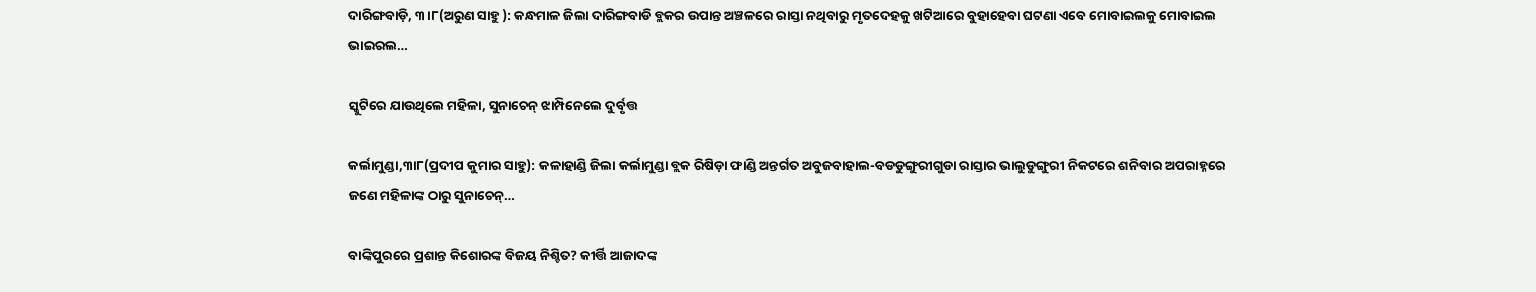ଦାରିଙ୍ଗବାଡ଼ି, ୩।୮(ଅରୁଣ ସାହୁ ): କନ୍ଧମାଳ ଜିଲା ଦାରିଙ୍ଗବାଡି ବ୍ଲକର ଉପାନ୍ତ ଅଞ୍ଚଳରେ ରାସ୍ତା ନଥିବାରୁ ମୃତଦେହକୁ ଖଟିଆରେ ବୁହାହେବା ଘଟଣା ଏବେ ମୋବାଇଲକୁ ମୋବାଇଲ ଭାଇରଲ…

ସ୍କୁଟିରେ ଯାଉଥିଲେ ମହିଳା, ସୁନାଚେନ୍‌ ଝାମ୍ପିନେଲେ ଦୁର୍ବୃତ୍ତ

କର୍ଲାମୁଣ୍ଡା,୩ା୮(ପ୍ରଦୀପ କୁମାର ସାହୁ): କଳାହାଣ୍ଡି ଜିଲା କର୍ଲାମୁଣ୍ଡା ବ୍ଲକ ରିଷିଡ଼ା ଫାଣ୍ଡି ଅନ୍ତର୍ଗତ ଅବୁଜବାହାଲ-ବଡଡୁଙ୍ଗୁରୀଗୁଡା ରାସ୍ତାର ଭାଲୁଡୁଙ୍ଗୁରୀ ନିକଟରେ ଶନିବାର ଅପରାହ୍ନରେ ଜଣେ ମହିଳାଙ୍କ ଠାରୁ ସୁନାଚେନ୍‌…

ବାଙ୍କିପୁରରେ ପ୍ରଶାନ୍ତ କିଶୋରଙ୍କ ବିଜୟ ନିଶ୍ଚିତ? କୀର୍ତ୍ତି ଆଜାଦଙ୍କ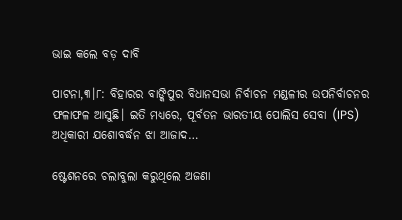ଭାଇ କଲେ ବଡ଼ ଦାବି

ପାଟନା,୩।୮: ବିହାରର ବାଙ୍କିପୁର ବିଧାନସଭା ନିର୍ବାଚନ ମଣ୍ଡଳୀର ଉପନିର୍ବାଚନର ଫଳାଫଳ ଆସୁଛି। ଇତି ମଧ୍ୟରେ, ପୂର୍ବତନ ଭାରତୀୟ ପୋଲିସ ସେବା (IPS) ଅଧିକାରୀ ଯଶୋବର୍ଦ୍ଧନ ଝା ଆଜାଦ…

ଷ୍ଟେଶନରେ ଚଲାବୁଲା କରୁଥିଲେ ଅଜଣା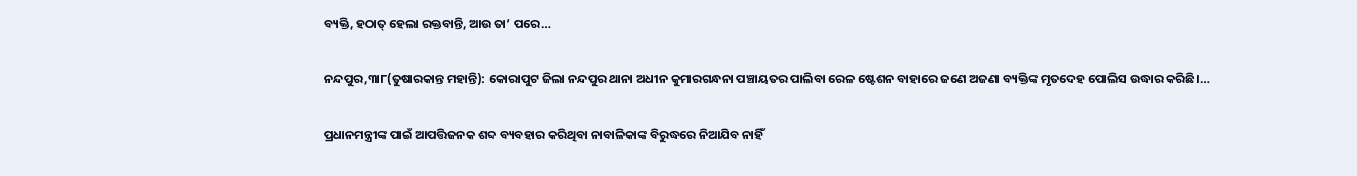ବ୍ୟକ୍ତି, ହଠାତ୍‌ ହେଲା ରକ୍ତବାନ୍ତି, ଆଉ ତା’ ପରେ…

ନନ୍ଦପୁର,୩ା୮(ତୁଷାରକାନ୍ତ ମହାନ୍ତି): କୋରାପୁଟ ଜିଲା ନନ୍ଦପୁର ଥାନା ଅଧୀନ କୁମାରଗନ୍ଧନା ପଞ୍ଚାୟତର ପାଲିବା ରେଳ ଷ୍ଟେଶନ ବାହାରେ ଜଣେ ଅଜଣା ବ୍ୟକ୍ତିଙ୍କ ମୃତଦେହ ପୋଲିସ ଉଦ୍ଧାର କରିଛି।…

ପ୍ରଧାନମନ୍ତ୍ରୀଙ୍କ ପାଇଁ ଆପତ୍ତିଜନକ ଶବ୍ଦ ବ୍ୟବହାର କରିଥିବା ନାବାଳିକାଙ୍କ ବିରୁଦ୍ଧରେ ନିଆଯିବ ନାହିଁ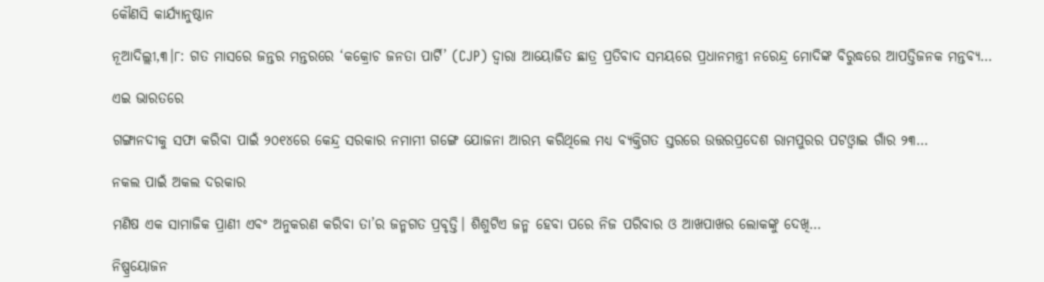କୌଣସି କାର୍ଯ୍ୟାନୁଷ୍ଠାନ

ନୂଆଦିଲ୍ଲୀ,୩।୮: ଗତ ମାସରେ ଜନ୍ତର ମନ୍ତରରେ ‘କକ୍ରୋଚ ଜନତା ପାର୍ଟି’ (CJP) ଦ୍ୱାରା ଆୟୋଜିତ ଛାତ୍ର ପ୍ରତିବାଦ ସମୟରେ ପ୍ରଧାନମନ୍ତ୍ରୀ ନରେନ୍ଦ୍ର ମୋଦିଙ୍କ ବିରୁଦ୍ଧରେ ଆପତ୍ତିଜନକ ମନ୍ତବ୍ୟ…

ଏଇ ଭାରତରେ

ଗଙ୍ଗାନଦୀକୁ ସଫା କରିବା ପାଇଁ ୨୦୧୪ରେ କେନ୍ଦ୍ର ସରକାର ନମାମୀ ଗଙ୍ଗେ ଯୋଜନା ଆରମ୍ଭ କରିଥିଲେ ମଧ୍ୟ ବ୍ୟକ୍ତିଗତ ସ୍ତରରେ ଉତ୍ତରପ୍ରଦେଶ ରାମପୁରର ପଟଓ୍ବାଇ ଗାଁର ୨୩…

ନକଲ ପାଇଁ ଅକଲ ଦରକାର

ମଣିଷ ଏକ ସାମାଜିକ ପ୍ରାଣୀ ଏବଂ ଅନୁକରଣ କରିବା ତା’ର ଜନ୍ମଗତ ପ୍ରବୃତ୍ତି। ଶିଶୁଟିଏ ଜନ୍ମ ହେବା ପରେ ନିଜ ପରିବାର ଓ ଆଖପାଖର ଲୋକଙ୍କୁ ଦେଖି…

ନିଷ୍ପ୍ରୟୋଜନ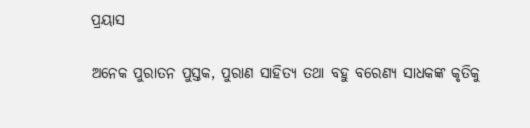ପ୍ରୟାସ

ଅନେକ ପୁରାତନ ପୁସ୍ତକ, ପୁରାଣ ସାହିତ୍ୟ ତଥା ବହୁ ବରେଣ୍ୟ ସାଧକଙ୍କ କୃତିକୁ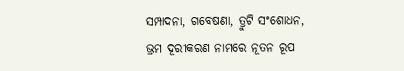ସମ୍ପାଦନା, ଗବେଷଣା, ତ୍ରୁଟି ସଂଶୋଧନ, ଭ୍ରମ ଦୂରୀକରଣ ନାମରେ ନୂତନ ରୂପ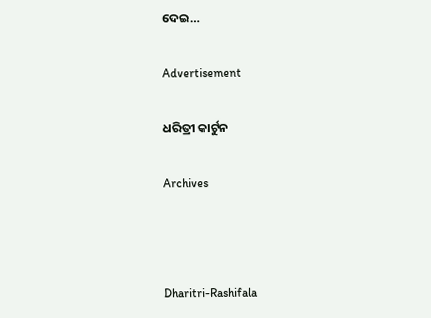ଦେଇ…

Advertisement

ଧରିତ୍ରୀ କାର୍ଟୁନ

Archives



Dharitri-Rashifala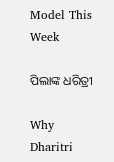Model This Week

ପିଲାଙ୍କ ଧରିତ୍ରୀ

Why Dharitri